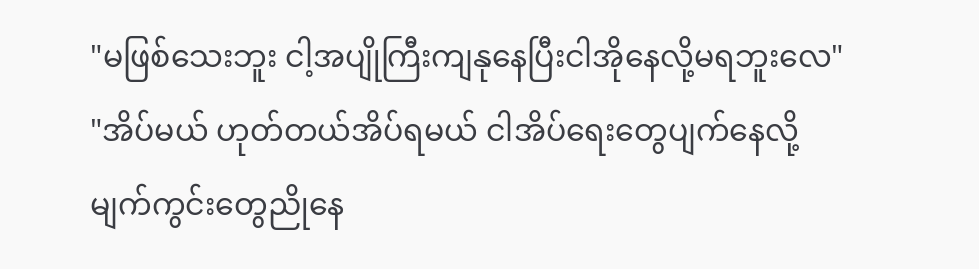"မဖြစ်သေးဘူး ငါ့အပျိုကြီးကျနုနေပြီးငါအိုနေလို့မရဘူးလေ"
"အိပ်မယ် ဟုတ်တယ်အိပ်ရမယ် ငါအိပ်ရေးတွေပျက်နေလို့မျက်ကွင်းတွေညိုနေ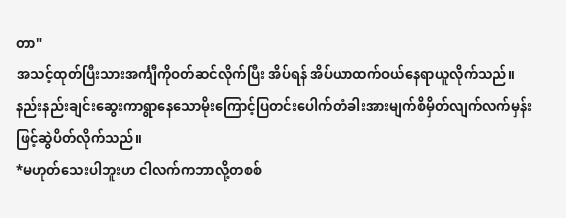တာ"
အသင့်ထုတ်ပြီးသားအင်္ကျီကိုဝတ်ဆင်လိုက်ပြီး အိပ်ရန် အိပ်ယာထက်ဝယ်နေရာယူလိုက်သည်။
နည်းနည်းချင်းဆွေးကာရွာနေသောမိုးကြောင့်ပြတင်းပေါက်တံခါးအားမျက်စိမှိတ်လျက်လက်မှန်းဖြင့်ဆွဲပိတ်လိုက်သည်။
*မဟုတ်သေးပါဘူးဟ ငါလက်ကဘာလို့တစစ်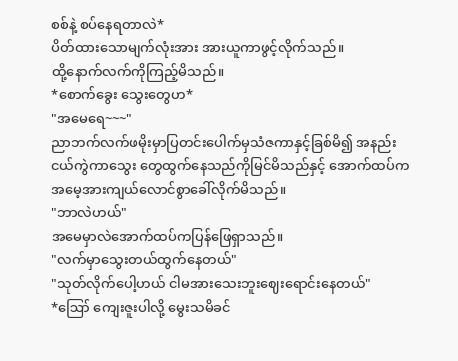စစ်နဲ့ စပ်နေရတာလဲ*
ပိတ်ထားသောမျက်လုံးအား အားယူကာဖွင့်လိုက်သည်။
ထို့နောက်လက်ကိုကြည့်မိသည်။
*စောက်ခွေး သွေးတွေဟ*
"အမေရေ~~~"
ညာဘက်လက်ဖမိုးမှာပြတင်းပေါက်မှသံဇကာနှင့်ခြစ်မိ၍ အနည်းငယ်ကွဲကာသွေး တွေထွက်နေသည်ကိုမြင်မိသည်နှင့် အောက်ထပ်ကအမေ့အားကျယ်လောင်စွာခေါ်လိုက်မိသည်။
"ဘာလဲဟယ်"
အမေမှာလဲအောက်ထပ်ကပြန်ဖြေရှာသည်။
"လက်မှာသွေးတယ်ထွက်နေတယ်"
"သုတ်လိုက်ပေါ့ဟယ် ငါမအားသေးဘူးဈေးရောင်းနေတယ်"
*ဪ ကျေးဇူးပါလို့ မွေးသမိခင်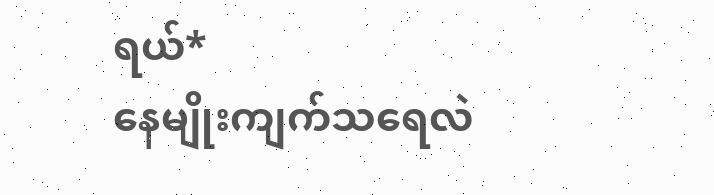ရယ်*
နေမျိုးကျက်သရေလဲ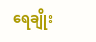ရေချိုး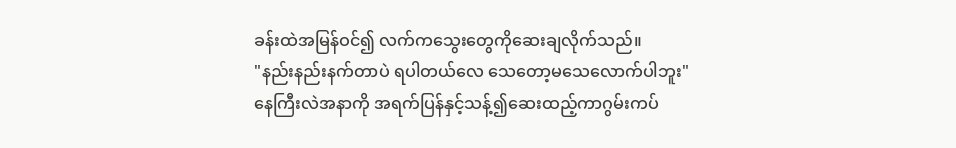ခန်းထဲအမြန်ဝင်၍ လက်ကသွေးတွေကိုဆေးချလိုက်သည်။
"နည်းနည်းနက်တာပဲ ရပါတယ်လေ သေတော့မသေလောက်ပါဘူး"
နေကြီးလဲအနာကို အရက်ပြန်နှင့်သန့်၍ဆေးထည့်ကာဂွမ်းကပ်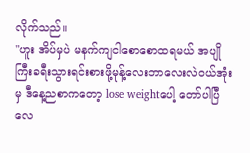လိုက်သည်။
"ဟူး အိပ်မှပဲ မနက်ကျငါစောစောထရမယ် အပျိုကြီးခရီးသွားရင်းစားဖို့မုန့်လေးဘာလေးလဲဝယ်အုံးမှ ဒီနေ့ညစာကတော့ lose weightပေါ့ တော်ပါပြီလေ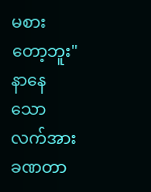မစားတော့ဘူး"
နာနေသောလက်အားခဏတာ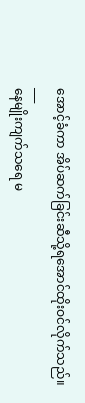အောင့်ခံကာ အိပ်ဆက်ခြင်းဆီသို့ရအောင်ထိုးဝင်လိုက်သည်။
___
နေမျိုးကျက်သရေ မ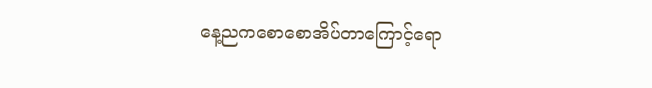နေ့ညကစောစောအိပ်တာကြောင့်ရော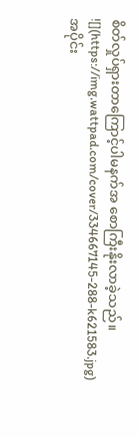စိတ်လှုပ်ရှားတာကြောင့်ပါမနက်အ စောကြီးနိုးလာခဲ့သည်။
![](https://img.wattpad.com/cover/334667145-288-k621583.jpg)
အပိုင်း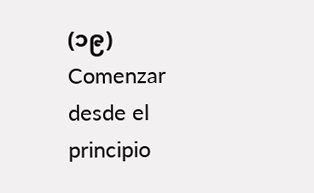(၁၉)
Comenzar desde el principio